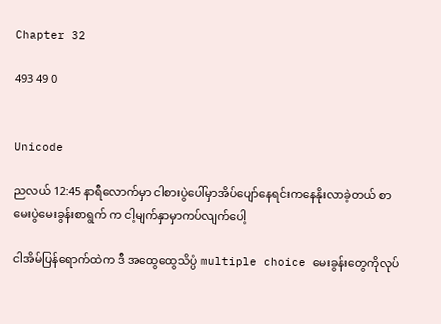Chapter 32

493 49 0


Unicode

ညလယ် 12:45 နာရီလောက်မှာ ငါစားပွဲပေါ်မှာအိပ်ပျော်နေရင်းကနေနိုးလာခဲ့တယ် စာမေးပွဲမေးခွန်းစာရွက် က ငါ့မျက်နှာမှာကပ်လျက်ပေါ့

ငါအိမ်ပြန်ရောက်ထဲက ဒီ အထွေထွေသိပ္ပံ multiple choice မေးခွန်းတွေကိုလုပ်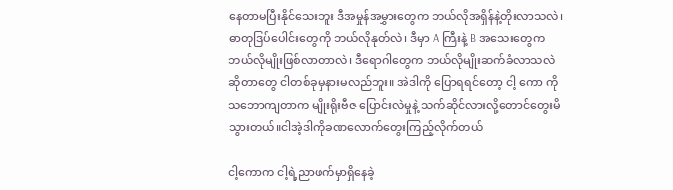နေတာမပြီးနိုင်သေးဘူး ဒီအမှုန်အမွှားတွေက ဘယ်လိုအရှိန်နဲ့တိုးလာသလဲ၊ ဓာတုဒြပ်ပေါင်းတွေကို ဘယ်လိုနုတ်လဲ၊ ဒီမှာ A ကြီးနဲ့ B အသေးတွေကဘယ်လိုမျိုးဖြစ်လာတာလဲ၊ ဒီရောဂါတွေက ဘယ်လိုမျိုးဆက်ခံလာသလဲဆိုတာတွေ ငါတစ်ခုမှနားမလည်ဘူး။ အဲဒါကို ပြောရရင်တော့ ငါ့ ကော ကို သဘောကျတာက မျိုးရိုးဗီဇ ပြောင်းလဲမှုနဲ့ သက်ဆိုင်လားလို့တောင်တွေးမိသွားတယ်။ငါအဲ့ဒါကိုခဏလောက်တွေးကြည့်လိုက်တယ်

ငါ့ကောက ငါ့ရဲ့ညာဖက်မှာရှိနေခဲ့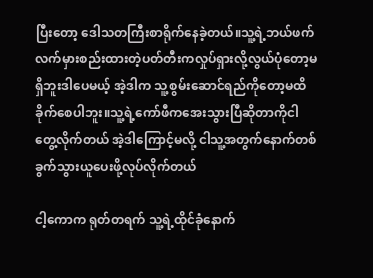ပြီးတော့ ဒေါသတကြီးစာရိုက်နေခဲ့တယ်။သူ့ရဲ့ဘယ်ဖက်လက်မှားစည်းထားတဲ့ပတ်တီးကလှုပ်ရှားလို့လွယ်ပုံတော့မရှိဘူးဒါပေမယ့် အဲ့ဒါက သူ့စွမ်းဆောင်ရည်ကိုတော့မထိခိုက်စေပါဘူး။သူ့ရဲ့ကော်ဖီကအေးသွားပြီဆိုတာကိုငါတွေ့လိုက်တယ် အဲ့ဒါကြောင့်မလို့ ငါသူ့အတွက်နောက်တစ်ခွက်သွားယူပေးဖို့လုပ်လိုက်တယ်

ငါ့ကောက ရုတ်တရက် သူ့ရဲ့ထိုင်ခုံနောက်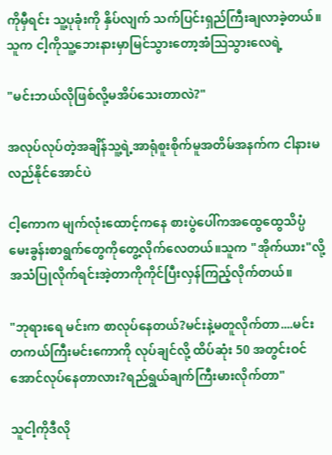ကိုမှီရင်း သူ့ပုခုံးကို နှိပ်လျက် သက်ပြင်းရှည်ကြီးချလာခဲ့တယ်။သူက ငါ့ကိုသူ့ဘေးနားမှာမြင်သွားတော့အံဩသွားလေရဲ့

"မင်းဘယ်လိုဖြစ်လို့မအိပ်သေးတာလဲ?"

အလုပ်လုပ်တဲ့အချိန်သူ့ရဲ့အာရုံစူးစိုက်မူအတိမ်အနက်က ငါနားမလည်နိုင်အောင်ပဲ

ငါ့ကောက မျက်လုံးထောင့်ကနေ စားပွဲပေါ်ကအထွေထွေသိပ္ပံမေးခွန်းစာရွက်တွေကိုတွေ့လိုက်လေတယ်။သူက "အိုက်ယား"လို့အသံပြုလိုက်ရင်းအဲ့တာကိုကိုင်ပြီးလှန်ကြည့်လိုက်တယ်။

"ဘုရားရေ မင်းက စာလုပ်နေတယ်?မင်းနဲ့မတူလိုက်တာ....မင်းတကယ်ကြီးမင်းကောကို လုပ်ချင်လို့ ထိပ်ဆုံး 50 အတွင်းဝင်အောင်လုပ်နေတာလား?ရည်ရွယ်ချက်ကြီးမားလိုက်တာ"

သူငါ့ကိုဒီလို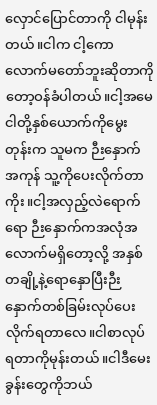လှောင်ပြောင်တာကို ငါမုန်းတယ်။ငါက ငါ့ကောလောက်မတော်ဘူးဆိုတာကိုတော့ဝန်ခံပါတယ်။ငါ့အမေငါတို့နှစ်ယောက်ကိုမွေးတုန်းက သူမက ဉီးနှောက်အကုန် သူ့ကိုပေးလိုက်တာကိုး။ငါ့အလှည့်လဲရောက်ရော ဉီးနှောက်ကအလုံအလောက်မရှိတော့လို့ အနှစ်တချို့နဲ့ရောနှောပြီးဉီးနှောက်တစ်ခြမ်းလုပ်ပေးလိုက်ရတာလေ။ငါစာလုပ်ရတာကိုမုန်းတယ်။ငါဒီမေးခွန်းတွေကိုဘယ်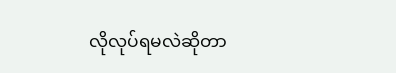လိုလုပ်ရမလဲဆိုတာ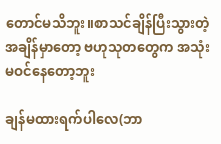တောင်မသိဘူး။စာသင်ချိန်ပြီးသွားတဲ့အချိန်မှာတော့ ဗဟုသုတတွေက အသုံးမဝင်နေတော့ဘူး

ချန်မထားရက်ပါလေ(ဘာ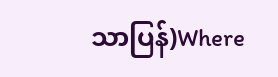သာပြန်)Where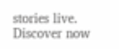stories live. Discover now